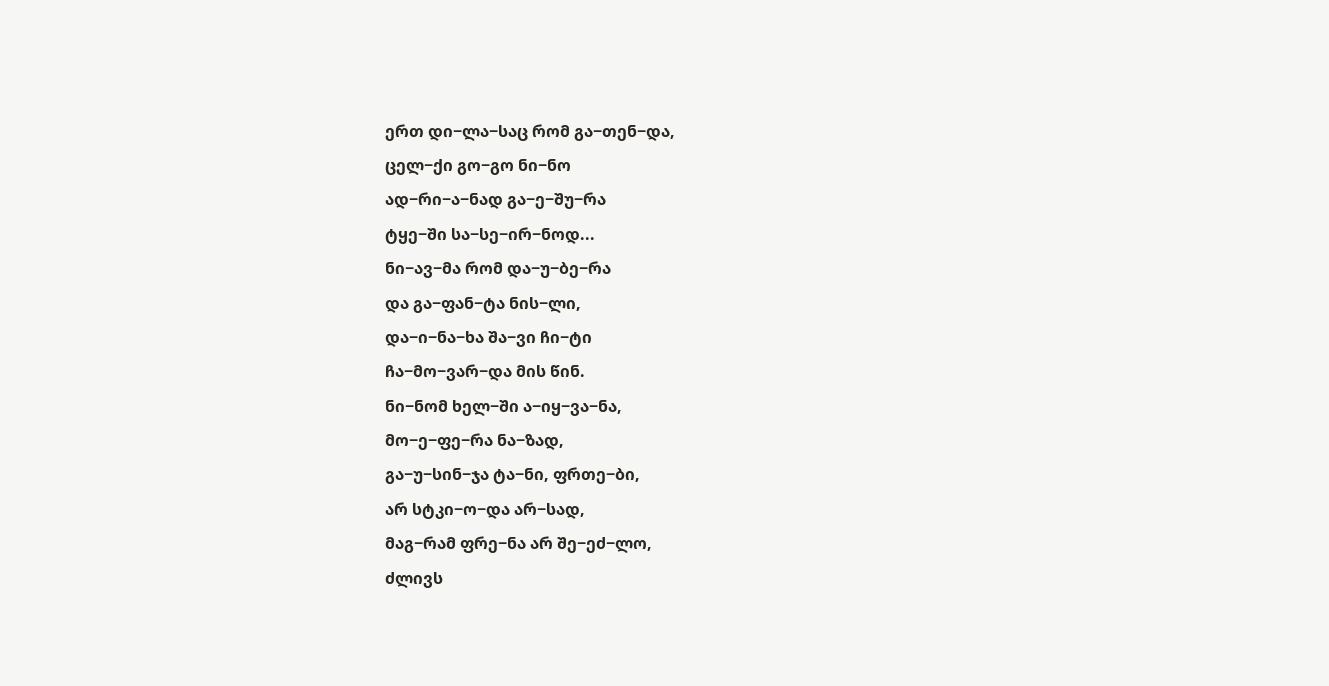ერთ დი−ლა−საც რომ გა−თენ−და,
ცელ−ქი გო−გო ნი−ნო
ად−რი−ა−ნად გა−ე−შუ−რა
ტყე−ში სა−სე−ირ−ნოდ...
ნი−ავ−მა რომ და−უ−ბე−რა
და გა−ფან−ტა ნის−ლი,
და−ი−ნა−ხა შა−ვი ჩი−ტი
ჩა−მო−ვარ−და მის წინ.
ნი−ნომ ხელ−ში ა−იყ−ვა−ნა,
მო−ე−ფე−რა ნა−ზად,
გა−უ−სინ−ჯა ტა−ნი, ფრთე−ბი,
არ სტკი−ო−და არ−სად,
მაგ−რამ ფრე−ნა არ შე−ეძ−ლო,
ძლივს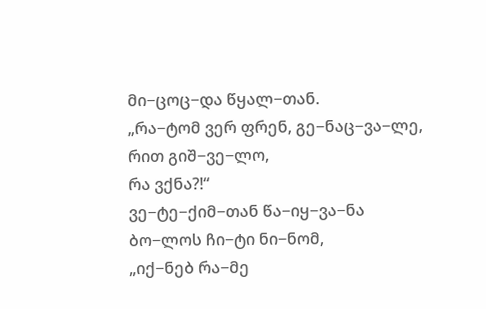მი−ცოც−და წყალ−თან.
„რა−ტომ ვერ ფრენ, გე−ნაც−ვა−ლე,
რით გიშ−ვე−ლო,
რა ვქნა?!“
ვე−ტე−ქიმ−თან წა−იყ−ვა−ნა
ბო−ლოს ჩი−ტი ნი−ნომ,
„იქ−ნებ რა−მე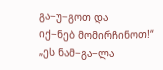გა−უ−გოთ და
იქ−ნებ მომირჩინოთ!“
„ეს ნამ−გა−ლა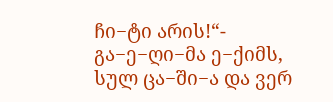ჩი−ტი არის!“-
გა−ე−ღი−მა ე−ქიმს,
სულ ცა−ში−ა და ვერ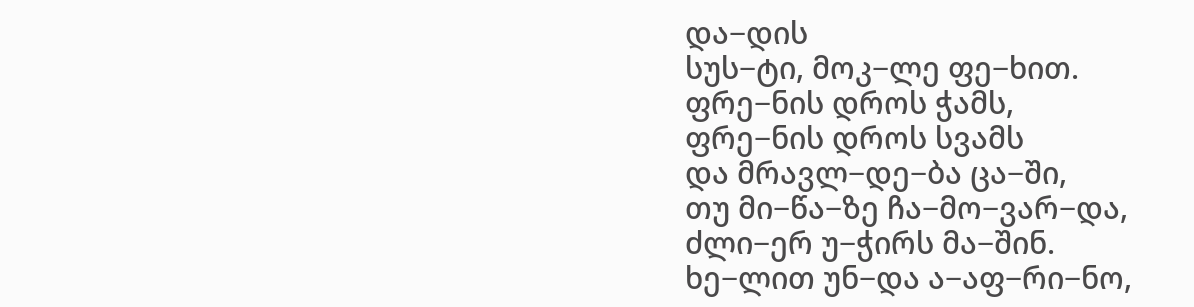და−დის
სუს−ტი, მოკ−ლე ფე−ხით.
ფრე−ნის დროს ჭამს,
ფრე−ნის დროს სვამს
და მრავლ−დე−ბა ცა−ში,
თუ მი−წა−ზე ჩა−მო−ვარ−და,
ძლი−ერ უ−ჭირს მა−შინ.
ხე−ლით უნ−და ა−აფ−რი−ნო,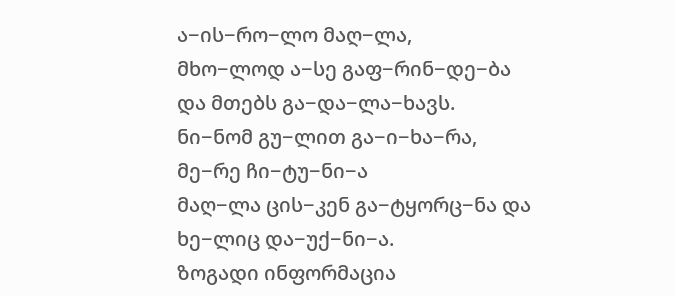ა−ის−რო−ლო მაღ−ლა,
მხო−ლოდ ა−სე გაფ−რინ−დე−ბა
და მთებს გა−და−ლა−ხავს.
ნი−ნომ გუ−ლით გა−ი−ხა−რა,
მე−რე ჩი−ტუ−ნი−ა
მაღ−ლა ცის−კენ გა−ტყორც−ნა და
ხე−ლიც და−უქ−ნი−ა.
ზოგადი ინფორმაცია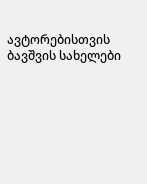ავტორებისთვის
ბავშვის სახელები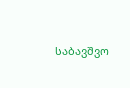საბავშვო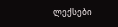ლექსები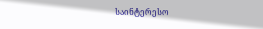საინტერესო